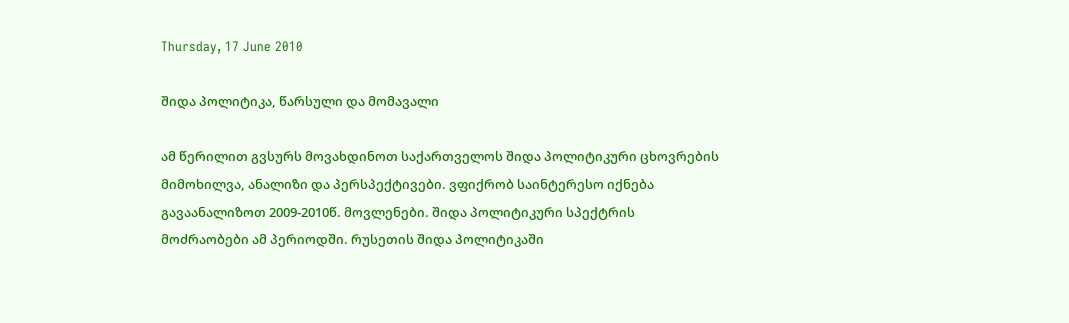Thursday, 17 June 2010

შიდა პოლიტიკა, წარსული და მომავალი

ამ წერილით გვსურს მოვახდინოთ საქართველოს შიდა პოლიტიკური ცხოვრების მიმოხილვა, ანალიზი და პერსპექტივები. ვფიქრობ საინტერესო იქნება გავაანალიზოთ 2009-2010წ. მოვლენები. შიდა პოლიტიკური სპექტრის მოძრაობები ამ პერიოდში. რუსეთის შიდა პოლიტიკაში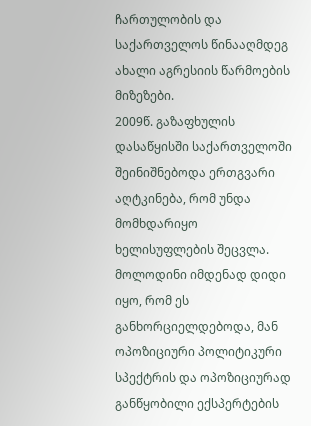ჩართულობის და საქართველოს წინააღმდეგ ახალი აგრესიის წარმოების მიზეზები.
2009წ. გაზაფხულის დასაწყისში საქართველოში შეინიშნებოდა ერთგვარი აღტკინება, რომ უნდა მომხდარიყო ხელისუფლების შეცვლა. მოლოდინი იმდენად დიდი იყო, რომ ეს განხორციელდებოდა, მან ოპოზიციური პოლიტიკური სპექტრის და ოპოზიციურად განწყობილი ექსპერტების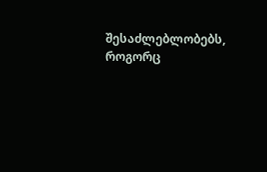შესაძლებლობებს, როგორც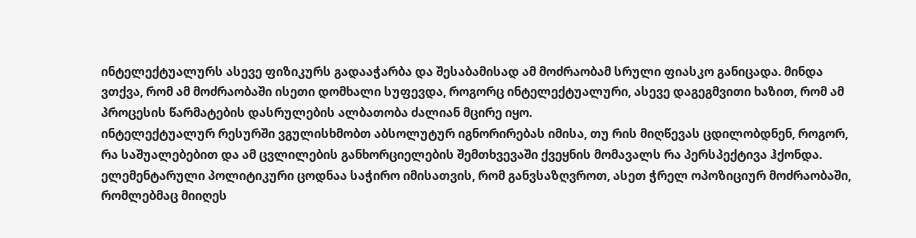ინტელექტუალურს ასევე ფიზიკურს გადააჭარბა და შესაბამისად ამ მოძრაობამ სრული ფიასკო განიცადა. მინდა ვთქვა, რომ ამ მოძრაობაში ისეთი დომხალი სუფევდა, როგორც ინტელექტუალური, ასევე დაგეგმვითი ხაზით, რომ ამ პროცესის წარმატების დასრულების ალბათობა ძალიან მცირე იყო.
ინტელექტუალურ რესურში ვგულისხმობთ აბსოლუტურ იგნორირებას იმისა, თუ რის მიღწევას ცდილობდნენ, როგორ, რა საშუალებებით და ამ ცვლილების განხორციელების შემთხვევაში ქვეყნის მომავალს რა პერსპექტივა ჰქონდა. ელემენტარული პოლიტიკური ცოდნაა საჭირო იმისათვის, რომ განვსაზღვროთ, ასეთ ჭრელ ოპოზიციურ მოძრაობაში, რომლებმაც მიიღეს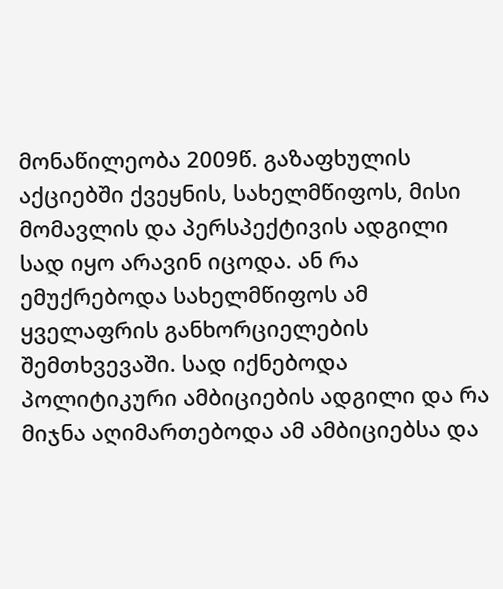მონაწილეობა 2009წ. გაზაფხულის აქციებში ქვეყნის, სახელმწიფოს, მისი მომავლის და პერსპექტივის ადგილი სად იყო არავინ იცოდა. ან რა ემუქრებოდა სახელმწიფოს ამ ყველაფრის განხორციელების შემთხვევაში. სად იქნებოდა პოლიტიკური ამბიციების ადგილი და რა მიჯნა აღიმართებოდა ამ ამბიციებსა და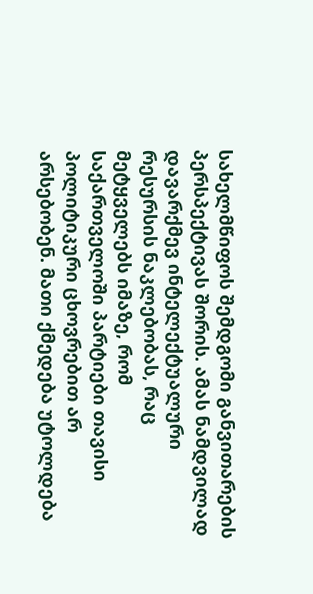სახელმწიფოს შემდგომი განვითარების პერსპექტივას შორის. ამას ნამდვილად დავარქმევ ინტელექტუალური რესურსის ნაკლებობას, რაც მეტყველებს იმაზე, რომ საქართველოში პარტიები თავისი პოლიტიკური ცხოვრებით არ არსებობენ. მათი ქმედება უტოლდება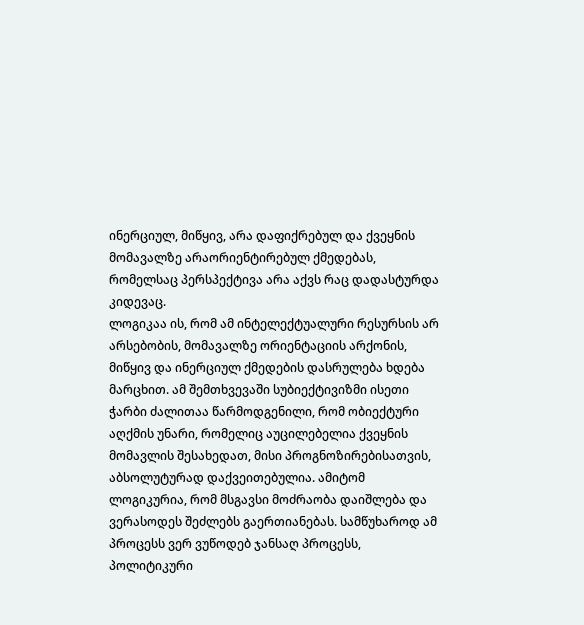ინერციულ, მიწყივ, არა დაფიქრებულ და ქვეყნის მომავალზე არაორიენტირებულ ქმედებას, რომელსაც პერსპექტივა არა აქვს რაც დადასტურდა კიდევაც.
ლოგიკაა ის, რომ ამ ინტელექტუალური რესურსის არ არსებობის, მომავალზე ორიენტაციის არქონის, მიწყივ და ინერციულ ქმედების დასრულება ხდება მარცხით. ამ შემთხვევაში სუბიექტივიზმი ისეთი ჭარბი ძალითაა წარმოდგენილი, რომ ობიექტური აღქმის უნარი, რომელიც აუცილებელია ქვეყნის მომავლის შესახედათ, მისი პროგნოზირებისათვის, აბსოლუტურად დაქვეითებულია. ამიტომ ლოგიკურია, რომ მსგავსი მოძრაობა დაიშლება და ვერასოდეს შეძლებს გაერთიანებას. სამწუხაროდ ამ პროცესს ვერ ვუწოდებ ჯანსაღ პროცესს, პოლიტიკური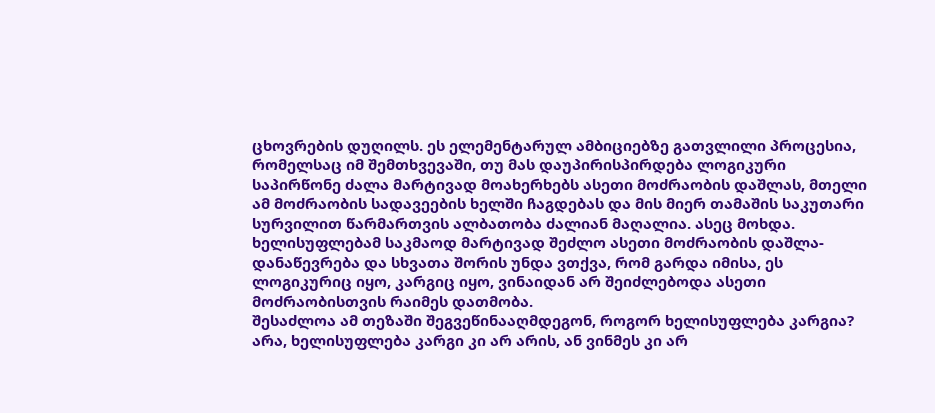ცხოვრების დუღილს. ეს ელემენტარულ ამბიციებზე გათვლილი პროცესია, რომელსაც იმ შემთხვევაში, თუ მას დაუპირისპირდება ლოგიკური საპირწონე ძალა მარტივად მოახერხებს ასეთი მოძრაობის დაშლას, მთელი ამ მოძრაობის სადავეების ხელში ჩაგდებას და მის მიერ თამაშის საკუთარი სურვილით წარმართვის ალბათობა ძალიან მაღალია. ასეც მოხდა. ხელისუფლებამ საკმაოდ მარტივად შეძლო ასეთი მოძრაობის დაშლა- დანაწევრება და სხვათა შორის უნდა ვთქვა, რომ გარდა იმისა, ეს ლოგიკურიც იყო, კარგიც იყო, ვინაიდან არ შეიძლებოდა ასეთი მოძრაობისთვის რაიმეს დათმობა.
შესაძლოა ამ თეზაში შეგვეწინააღმდეგონ, როგორ ხელისუფლება კარგია? არა, ხელისუფლება კარგი კი არ არის, ან ვინმეს კი არ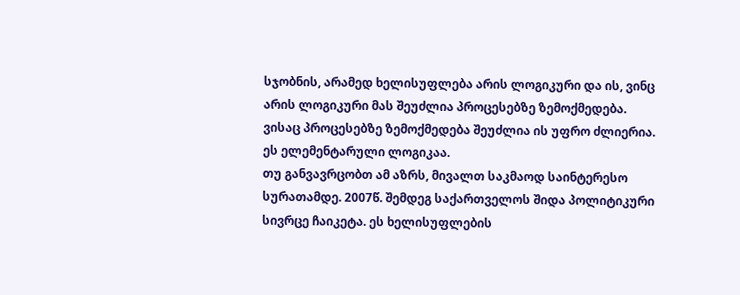სჯობნის, არამედ ხელისუფლება არის ლოგიკური და ის, ვინც არის ლოგიკური მას შეუძლია პროცესებზე ზემოქმედება. ვისაც პროცესებზე ზემოქმედება შეუძლია ის უფრო ძლიერია. ეს ელემენტარული ლოგიკაა.
თუ განვავრცობთ ამ აზრს, მივალთ საკმაოდ საინტერესო სურათამდე. 2007წ. შემდეგ საქართველოს შიდა პოლიტიკური სივრცე ჩაიკეტა. ეს ხელისუფლების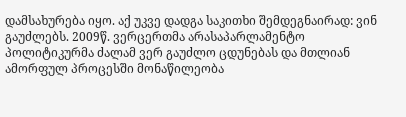დამსახურება იყო. აქ უკვე დადგა საკითხი შემდეგნაირად: ვინ გაუძლებს. 2009წ. ვერცერთმა არასაპარლამენტო პოლიტიკურმა ძალამ ვერ გაუძლო ცდუნებას და მთლიან ამორფულ პროცესში მონაწილეობა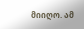მიიღო. ამ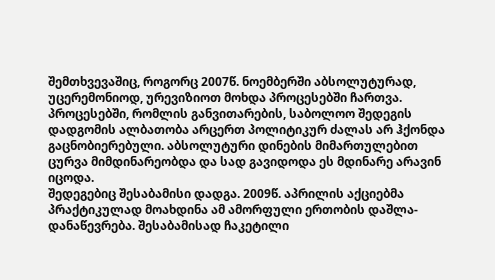შემთხვევაშიც, როგორც 2007წ. ნოემბერში აბსოლუტურად, უცერემონიოდ, ურევიზიოთ მოხდა პროცესებში ჩართვა. პროცესებში, რომლის განვითარების, საბოლოო შედეგის დადგომის ალბათობა არცერთ პოლიტიკურ ძალას არ ჰქონდა გაცნობიერებული. აბსოლუტური დინების მიმართულებით ცურვა მიმდინარეობდა და სად გავიდოდა ეს მდინარე არავინ იცოდა.
შედეგებიც შესაბამისი დადგა. 2009წ. აპრილის აქციებმა პრაქტიკულად მოახდინა ამ ამორფული ერთობის დაშლა-დანაწევრება. შესაბამისად ჩაკეტილი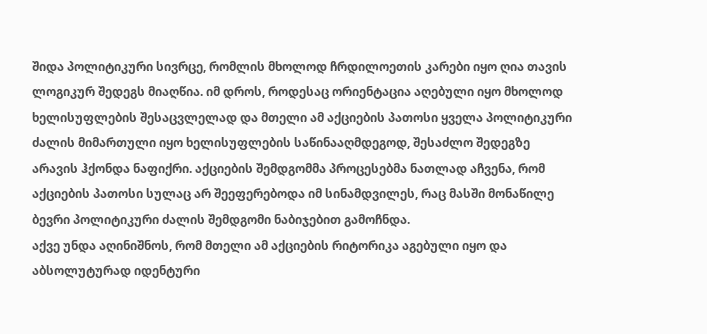შიდა პოლიტიკური სივრცე, რომლის მხოლოდ ჩრდილოეთის კარები იყო ღია თავის ლოგიკურ შედეგს მიაღწია. იმ დროს, როდესაც ორიენტაცია აღებული იყო მხოლოდ ხელისუფლების შესაცვლელად და მთელი ამ აქციების პათოსი ყველა პოლიტიკური ძალის მიმართული იყო ხელისუფლების საწინააღმდეგოდ, შესაძლო შედეგზე არავის ჰქონდა ნაფიქრი. აქციების შემდგომმა პროცესებმა ნათლად აჩვენა, რომ აქციების პათოსი სულაც არ შეეფერებოდა იმ სინამდვილეს, რაც მასში მონაწილე ბევრი პოლიტიკური ძალის შემდგომი ნაბიჯებით გამოჩნდა.
აქვე უნდა აღინიშნოს, რომ მთელი ამ აქციების რიტორიკა აგებული იყო და აბსოლუტურად იდენტური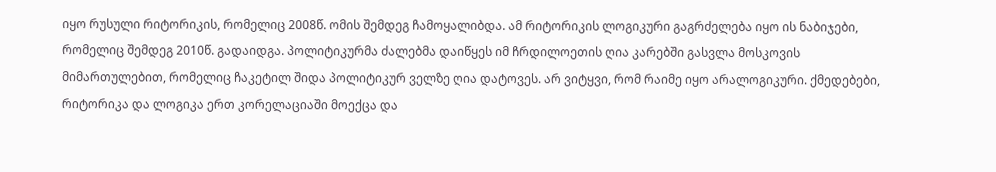იყო რუსული რიტორიკის, რომელიც 2008წ. ომის შემდეგ ჩამოყალიბდა. ამ რიტორიკის ლოგიკური გაგრძელება იყო ის ნაბიჯები, რომელიც შემდეგ 2010წ. გადაიდგა. პოლიტიკურმა ძალებმა დაიწყეს იმ ჩრდილოეთის ღია კარებში გასვლა მოსკოვის მიმართულებით, რომელიც ჩაკეტილ შიდა პოლიტიკურ ველზე ღია დატოვეს. არ ვიტყვი, რომ რაიმე იყო არალოგიკური. ქმედებები, რიტორიკა და ლოგიკა ერთ კორელაციაში მოექცა და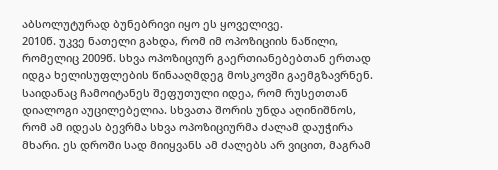აბსოლუტურად ბუნებრივი იყო ეს ყოველივე.
2010წ. უკვე ნათელი გახდა, რომ იმ ოპოზიციის ნაწილი, რომელიც 2009წ. სხვა ოპოზიციურ გაერთიანებებთან ერთად იდგა ხელისუფლების წინააღმდეგ მოსკოვში გაემგზავრნენ. საიდანაც ჩამოიტანეს შეფუთული იდეა, რომ რუსეთთან დიალოგი აუცილებელია. სხვათა შორის უნდა აღინიშნოს, რომ ამ იდეას ბევრმა სხვა ოპოზიციურმა ძალამ დაუჭირა მხარი. ეს დროში სად მიიყვანს ამ ძალებს არ ვიცით, მაგრამ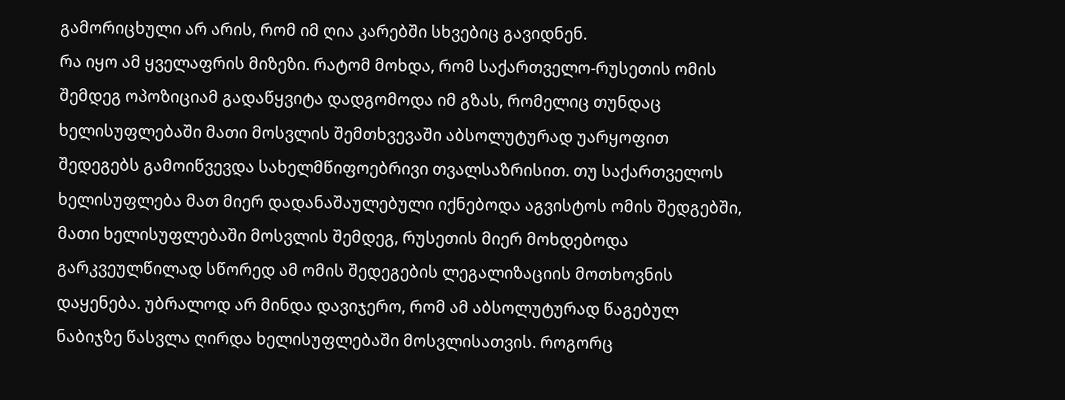გამორიცხული არ არის, რომ იმ ღია კარებში სხვებიც გავიდნენ.
რა იყო ამ ყველაფრის მიზეზი. რატომ მოხდა, რომ საქართველო-რუსეთის ომის შემდეგ ოპოზიციამ გადაწყვიტა დადგომოდა იმ გზას, რომელიც თუნდაც ხელისუფლებაში მათი მოსვლის შემთხვევაში აბსოლუტურად უარყოფით შედეგებს გამოიწვევდა სახელმწიფოებრივი თვალსაზრისით. თუ საქართველოს ხელისუფლება მათ მიერ დადანაშაულებული იქნებოდა აგვისტოს ომის შედგებში, მათი ხელისუფლებაში მოსვლის შემდეგ, რუსეთის მიერ მოხდებოდა გარკვეულწილად სწორედ ამ ომის შედეგების ლეგალიზაციის მოთხოვნის დაყენება. უბრალოდ არ მინდა დავიჯერო, რომ ამ აბსოლუტურად წაგებულ ნაბიჯზე წასვლა ღირდა ხელისუფლებაში მოსვლისათვის. როგორც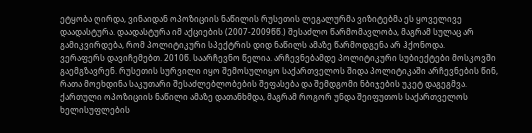ეტყობა ღირდა, ვინაიდან ოპოზიციის ნაწილის რუსეთის ლეგალურმა ვიზიტებმა ეს ყოველივე დაადასტურა. დაადასტურა იმ აქციების (2007-2009წწ.) შესაძლო წარმომავლობა, მაგრამ სულაც არ გამიკვირდება, რომ პოლიტიკური სპექტრის დიდ ნაწილს ამაზე წარმოდგენა არ ჰქონოდა.
ვერაფერს დავიჩემებთ. 2010წ. საარჩევნო წელია. არჩევნებამდე პოლიტიკური სუბიექტები მოსკოვში გაემგზავრენ. რუსეთის სურვილი იყო შემოსულიყო საქართველოს შიდა პოლიტიკაში არჩევნების წინ, რათა მოეხდინა საკუთარი შესაძლებლობების შეფასება და შემდგომი ნბიჯების უკეტ დაგეგმვა. ქართული ოპოზიციის ნაწილი ამაზე დათანხმდა, მაგრამ როგორ უნდა შეიფუთოს საქართველოს ხელისუფლების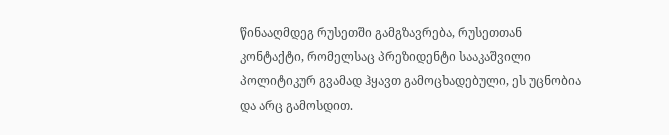წინააღმდეგ რუსეთში გამგზავრება, რუსეთთან კონტაქტი, რომელსაც პრეზიდენტი სააკაშვილი პოლიტიკურ გვამად ჰყავთ გამოცხადებული, ეს უცნობია და არც გამოსდით.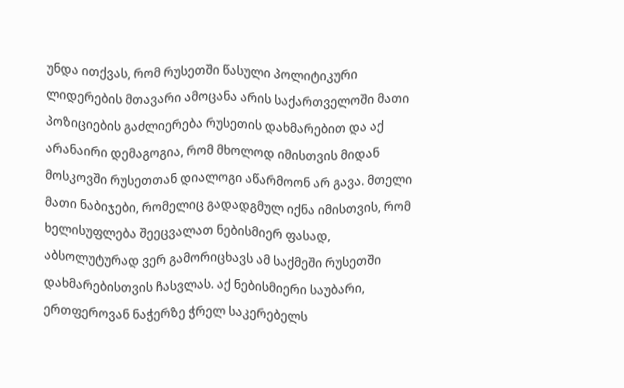უნდა ითქვას, რომ რუსეთში წასული პოლიტიკური ლიდერების მთავარი ამოცანა არის საქართველოში მათი პოზიციების გაძლიერება რუსეთის დახმარებით და აქ არანაირი დემაგოგია, რომ მხოლოდ იმისთვის მიდან მოსკოვში რუსეთთან დიალოგი აწარმოონ არ გავა. მთელი მათი ნაბიჯები, რომელიც გადადგმულ იქნა იმისთვის, რომ ხელისუფლება შეეცვალათ ნებისმიერ ფასად, აბსოლუტურად ვერ გამორიცხავს ამ საქმეში რუსეთში დახმარებისთვის ჩასვლას. აქ ნებისმიერი საუბარი, ერთფეროვან ნაჭერზე ჭრელ საკერებელს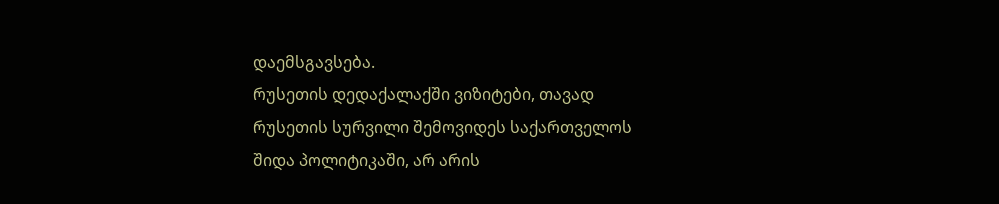დაემსგავსება.
რუსეთის დედაქალაქში ვიზიტები, თავად რუსეთის სურვილი შემოვიდეს საქართველოს შიდა პოლიტიკაში, არ არის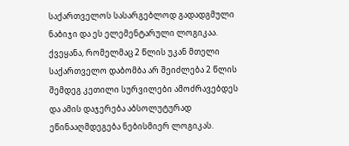საქართველოს სასარგებლოდ გადადგმული ნაბიჯი და ეს ელემენტარული ლოგიკაა. ქვეყანა, რომელმაც 2 წლის უკან მთელი საქართველო დაბომბა არ შეიძლება 2 წლის შემდეგ კეთილი სურვილები ამოძრავებდეს და ამის დაჯერება აბსოლუტურად ეწინააღმდეგება ნებისმიერ ლოგიკას.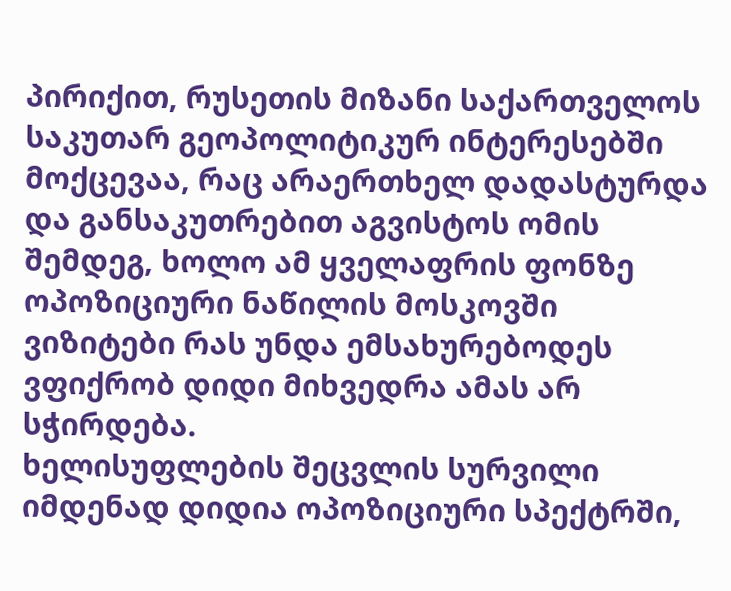პირიქით, რუსეთის მიზანი საქართველოს საკუთარ გეოპოლიტიკურ ინტერესებში მოქცევაა, რაც არაერთხელ დადასტურდა და განსაკუთრებით აგვისტოს ომის შემდეგ, ხოლო ამ ყველაფრის ფონზე ოპოზიციური ნაწილის მოსკოვში ვიზიტები რას უნდა ემსახურებოდეს ვფიქრობ დიდი მიხვედრა ამას არ სჭირდება.
ხელისუფლების შეცვლის სურვილი იმდენად დიდია ოპოზიციური სპექტრში,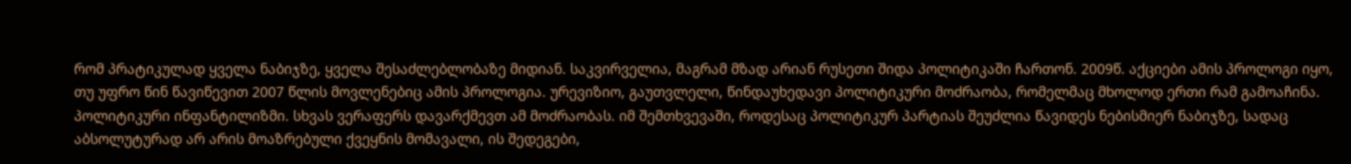რომ პრატიკულად ყველა ნაბიჯზე, ყველა შესაძლებლობაზე მიდიან. საკვირველია, მაგრამ მზად არიან რუსეთი შიდა პოლიტიკაში ჩართონ. 2009წ. აქციები ამის პროლოგი იყო, თუ უფრო წინ წავიწევით 2007 წლის მოვლენებიც ამის პროლოგია. ურევიზიო, გაუთვლელი, წინდაუხედავი პოლიტიკური მოძრაობა, რომელმაც მხოლოდ ერთი რამ გამოაჩინა. პოლიტიკური ინფანტილიზმი. სხვას ვერაფერს დავარქმევთ ამ მოძრაობას. იმ შემთხვევაში, როდესაც პოლიტიკურ პარტიას შეუძლია წავიდეს ნებისმიერ ნაბიჯზე, სადაც აბსოლუტურად არ არის მოაზრებული ქვეყნის მომავალი, ის შედეგები,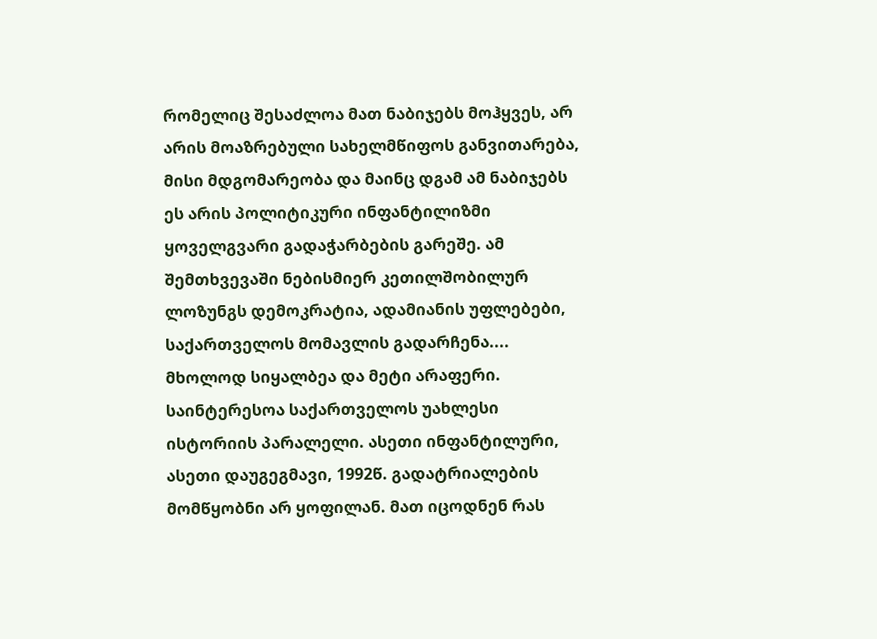რომელიც შესაძლოა მათ ნაბიჯებს მოჰყვეს, არ არის მოაზრებული სახელმწიფოს განვითარება, მისი მდგომარეობა და მაინც დგამ ამ ნაბიჯებს ეს არის პოლიტიკური ინფანტილიზმი ყოველგვარი გადაჭარბების გარეშე. ამ შემთხვევაში ნებისმიერ კეთილშობილურ ლოზუნგს დემოკრატია, ადამიანის უფლებები, საქართველოს მომავლის გადარჩენა.... მხოლოდ სიყალბეა და მეტი არაფერი.
საინტერესოა საქართველოს უახლესი ისტორიის პარალელი. ასეთი ინფანტილური, ასეთი დაუგეგმავი, 1992წ. გადატრიალების მომწყობნი არ ყოფილან. მათ იცოდნენ რას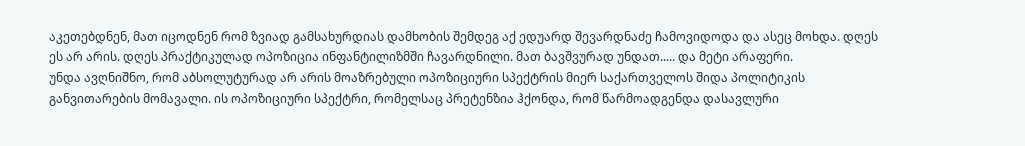აკეთებდნენ, მათ იცოდნენ რომ ზვიად გამსახურდიას დამხობის შემდეგ აქ ედუარდ შევარდნაძე ჩამოვიდოდა და ასეც მოხდა. დღეს ეს არ არის. დღეს პრაქტიკულად ოპოზიცია ინფანტილიზმში ჩავარდნილი. მათ ბავშვურად უნდათ..... და მეტი არაფერი.
უნდა ავღნიშნო, რომ აბსოლუტურად არ არის მოაზრებული ოპოზიციური სპექტრის მიერ საქართველოს შიდა პოლიტიკის განვითარების მომავალი. ის ოპოზიციური სპექტრი, რომელსაც პრეტენზია ჰქონდა, რომ წარმოადგენდა დასავლური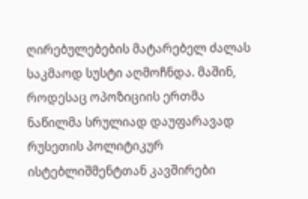ღირებულებების მატარებელ ძალას საკმაოდ სუსტი აღმოჩნდა. მაშინ, როდესაც ოპოზიციის ერთმა ნაწილმა სრულიად დაუფარავად რუსეთის პოლიტიკურ ისტებლიშმენტთან კავშირები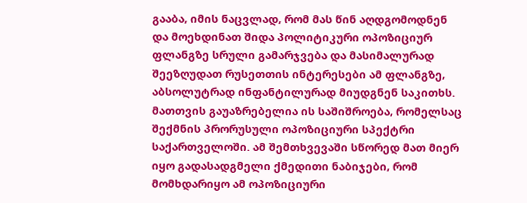გააბა, იმის ნაცვლად, რომ მას წინ აღდგომოდნენ და მოეხდინათ შიდა პოლიტიკური ოპოზიციურ ფლანგზე სრული გამარჯვება და მასიმალურად შეეზღუდათ რუსეთთის ინტერესები ამ ფლანგზე, აბსოლუტრად ინფანტილურად მიუდგნენ საკითხს. მათთვის გაუაზრებელია ის საშიშროება, რომელსაც შექმნის პრორუსული ოპოზიციური სპექტრი საქართველოში. ამ შემთხვევაში სწორედ მათ მიერ იყო გადასადგმელი ქმედითი ნაბიჯები, რომ მომხდარიყო ამ ოპოზიციური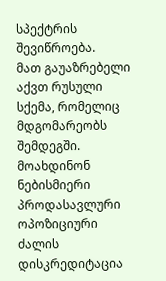სპექტრის შევიწროება.
მათ გაუაზრებელი აქვთ რუსული სქემა, რომელიც მდგომარეობს შემდეგში. მოახდინონ ნებისმიერი პროდასავლური ოპოზიციური ძალის დისკრედიტაცია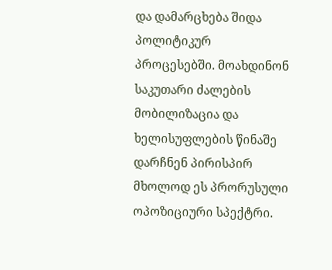და დამარცხება შიდა პოლიტიკურ პროცესებში. მოახდინონ საკუთარი ძალების მობილიზაცია და ხელისუფლების წინაშე დარჩნენ პირისპირ მხოლოდ ეს პრორუსული ოპოზიციური სპექტრი.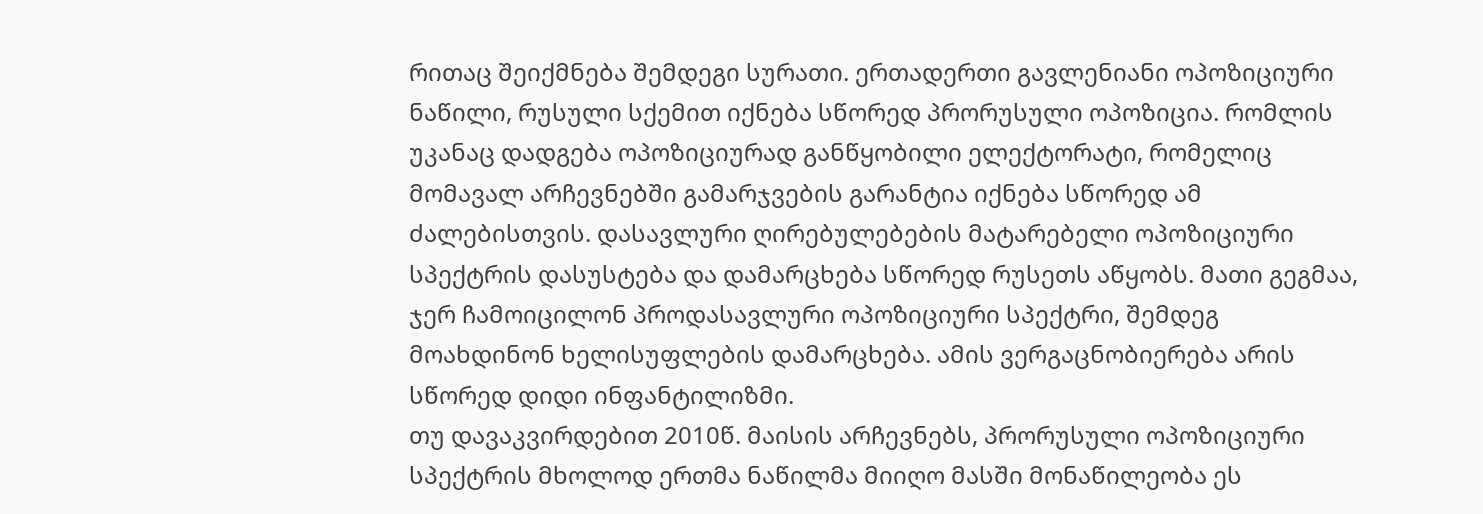რითაც შეიქმნება შემდეგი სურათი. ერთადერთი გავლენიანი ოპოზიციური ნაწილი, რუსული სქემით იქნება სწორედ პრორუსული ოპოზიცია. რომლის უკანაც დადგება ოპოზიციურად განწყობილი ელექტორატი, რომელიც მომავალ არჩევნებში გამარჯვების გარანტია იქნება სწორედ ამ ძალებისთვის. დასავლური ღირებულებების მატარებელი ოპოზიციური სპექტრის დასუსტება და დამარცხება სწორედ რუსეთს აწყობს. მათი გეგმაა, ჯერ ჩამოიცილონ პროდასავლური ოპოზიციური სპექტრი, შემდეგ მოახდინონ ხელისუფლების დამარცხება. ამის ვერგაცნობიერება არის სწორედ დიდი ინფანტილიზმი.
თუ დავაკვირდებით 2010წ. მაისის არჩევნებს, პრორუსული ოპოზიციური სპექტრის მხოლოდ ერთმა ნაწილმა მიიღო მასში მონაწილეობა ეს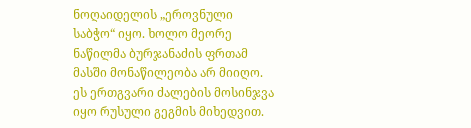ნოღაიდელის „ეროვნული საბჭო“ იყო. ხოლო მეორე ნაწილმა ბურჯანაძის ფრთამ მასში მონაწილეობა არ მიიღო. ეს ერთგვარი ძალების მოსინჯვა იყო რუსული გეგმის მიხედვით.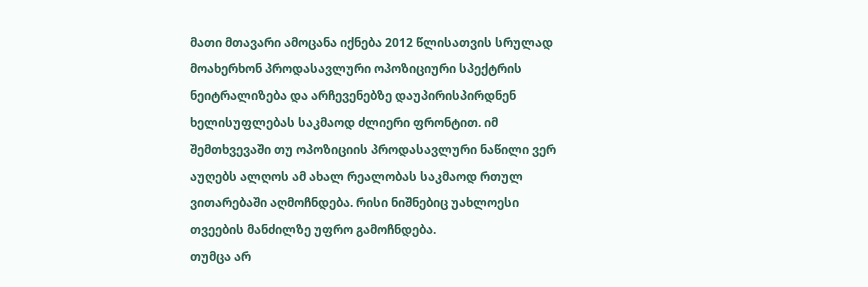მათი მთავარი ამოცანა იქნება 2012 წლისათვის სრულად მოახერხონ პროდასავლური ოპოზიციური სპექტრის ნეიტრალიზება და არჩევენებზე დაუპირისპირდნენ ხელისუფლებას საკმაოდ ძლიერი ფრონტით. იმ შემთხვევაში თუ ოპოზიციის პროდასავლური ნაწილი ვერ აუღებს ალღოს ამ ახალ რეალობას საკმაოდ რთულ ვითარებაში აღმოჩნდება. რისი ნიშნებიც უახლოესი თვეების მანძილზე უფრო გამოჩნდება.
თუმცა არ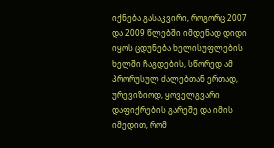იქნება გასაკვირი, როგორც 2007 და 2009 წლებში იმდენად დიდი იყოს ცდუნება ხელისუფლების ხელში ჩაგდების, სწორედ ამ პრორუსულ ძალებთან ერთად, ურევიზიოდ, ყოველგვარი დაფიქრების გარეშე და იმის იმედით, რომ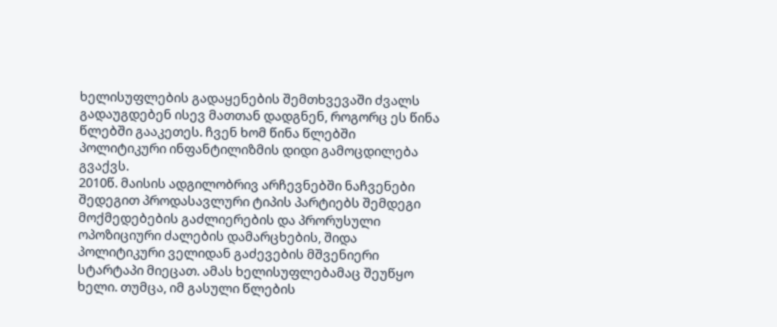ხელისუფლების გადაყენების შემთხვევაში ძვალს გადაუგდებენ ისევ მათთან დადგნენ, როგორც ეს წინა წლებში გააკეთეს. ჩვენ ხომ წინა წლებში პოლიტიკური ინფანტილიზმის დიდი გამოცდილება გვაქვს.
2010წ. მაისის ადგილობრივ არჩევნებში ნაჩვენები შედეგით პროდასავლური ტიპის პარტიებს შემდეგი მოქმედებების გაძლიერების და პრორუსული ოპოზიციური ძალების დამარცხების, შიდა პოლიტიკური ველიდან გაძევების მშვენიერი სტარტაპი მიეცათ. ამას ხელისუფლებამაც შეუწყო ხელი. თუმცა, იმ გასული წლების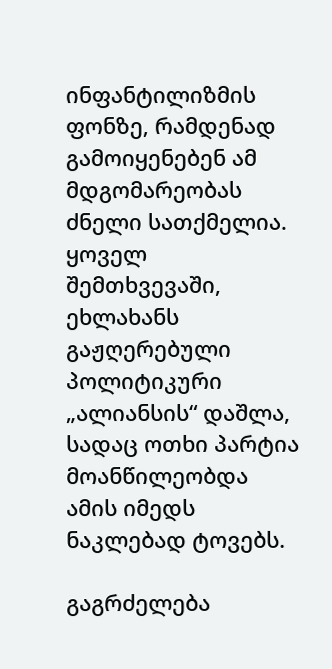ინფანტილიზმის ფონზე, რამდენად გამოიყენებენ ამ მდგომარეობას ძნელი სათქმელია. ყოველ შემთხვევაში, ეხლახანს გაჟღერებული პოლიტიკური „ალიანსის“ დაშლა, სადაც ოთხი პარტია მოანწილეობდა ამის იმედს ნაკლებად ტოვებს.

გაგრძელება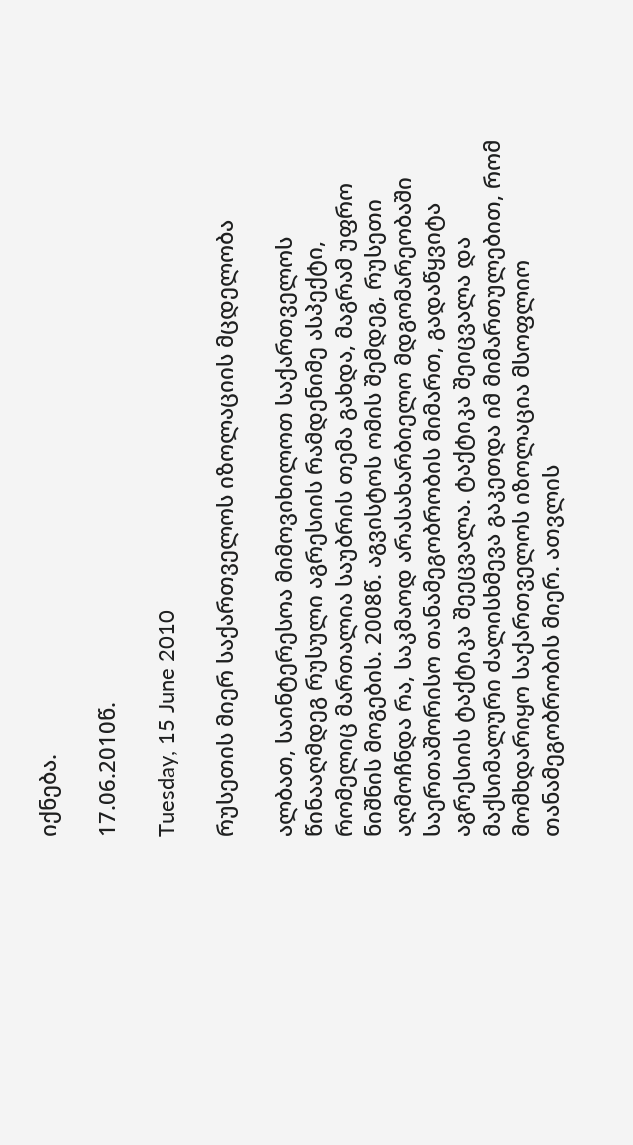იქნება.

17.06.2010წ.

Tuesday, 15 June 2010

რუსეთის მიერ საქართველოს იზოლაციის მცდელობა

ალბათ, საინტერესოა მიმოვიხილოთ საქართველოს წინააღმდეგ რუსული აგრესიის რამდენიმე ასპექტი, რომელიც მართალია საუბრის თემა გახდა, მაგრამ უფრო ნიშნის მოგების. 2008წ. აგვისტოს ომის შემდეგ, რუსეთი აღმოჩნდა რა, საკმაოდ არასახარბიელო მდგომარეობაში საერთაშორისო თანამეგობრობის მიმართ, გადაწყვიტა აგრესიის ტაქტიკა შეეცვალა. ტაქტიკა შეიცვალა და მაქსიმალური ძალისხმევა გაკეთდა იმ მიმართულებით, რომ მომხდარიყო საქართველოს იზოლაცია მსოფლიო თანამეგობრობის მიერ. ათვლის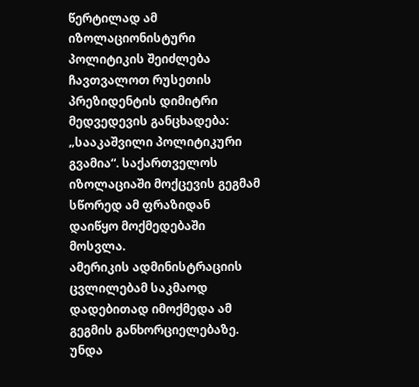წერტილად ამ იზოლაციონისტური პოლიტიკის შეიძლება ჩავთვალოთ რუსეთის პრეზიდენტის დიმიტრი მედვედევის განცხადება: „სააკაშვილი პოლიტიკური გვამია“. საქართველოს იზოლაციაში მოქცევის გეგმამ სწორედ ამ ფრაზიდან დაიწყო მოქმედებაში მოსვლა.
ამერიკის ადმინისტრაციის ცვლილებამ საკმაოდ დადებითად იმოქმედა ამ გეგმის განხორციელებაზე. უნდა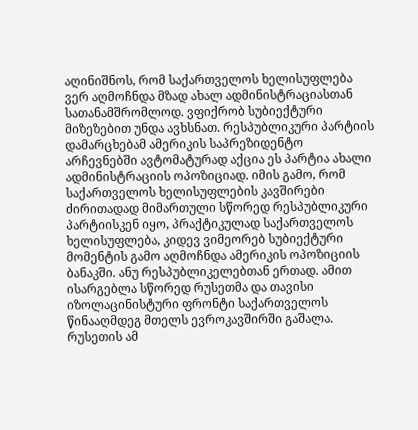აღინიშნოს, რომ საქართველოს ხელისუფლება ვერ აღმოჩნდა მზად ახალ ადმინისტრაციასთან სათანამშრომლოდ. ვფიქრობ სუბიექტური მიზეზებით უნდა ავხსნათ. რესპუბლიკური პარტიის დამარცხებამ ამერიკის საპრეზიდენტო არჩევნებში ავტომატურად აქცია ეს პარტია ახალი ადმინისტრაციის ოპოზიციად. იმის გამო, რომ საქართველოს ხელისუფლების კავშირები ძირითადად მიმართული სწორედ რესპუბლიკური პარტიისკენ იყო, პრაქტიკულად საქართველოს ხელისუფლება, კიდევ ვიმეორებ სუბიექტური მომენტის გამო აღმოჩნდა ამერიკის ოპოზიციის ბანაკში. ანუ რესპუბლიკელებთან ერთად. ამით ისარგებლა სწორედ რუსეთმა და თავისი იზოლაცინისტური ფრონტი საქართველოს წინააღმდეგ მთელს ევროკავშირში გაშალა.
რუსეთის ამ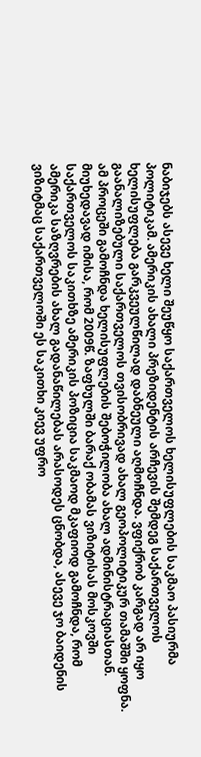ნაბიჯებს ასევე ხელი შეუწყო საქართველოს ხელისუფლების საკმაო პასიურმა პოლიტიკამ. ამერიკის ახალი პრეზიდენტის არჩევის შემდეგ საქართველოს ხელისუფლება გარკვეულწილად დაბნეული აღმოჩნდა. ვფიქრობ კარგად არ იყო გაანალიზებული საქართველოს თვისობრივად ახალ გეოპოლიტიკურ თამაშში ყოფნა.
ამ პროცეში გამოჩნდა ხელისუფლების შებოჭილობა ახალ ადმინისტრაციასთან. მიუხედავად იმისა, რომ 2009წ. ზაფხულში ბარაქ ობამას ვიზიტისას მოსკოვში საქართველოს საკითხზე ამერიკის პოზიცია საკმაოდ მკაფიოდ გამოჩნდა, რომ ამერიკა საზღვრების ახალ გადანაწილებას არასოდეს ცნობდა, ასევე ჯო ბაიდენის ვიზიტმაც საქართველოში ეს საკითხი კიევ უფრო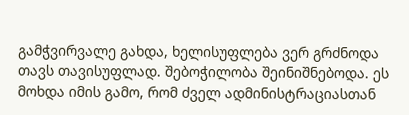გამჭვირვალე გახდა, ხელისუფლება ვერ გრძნოდა თავს თავისუფლად. შებოჭილობა შეინიშნებოდა. ეს მოხდა იმის გამო, რომ ძველ ადმინისტრაციასთან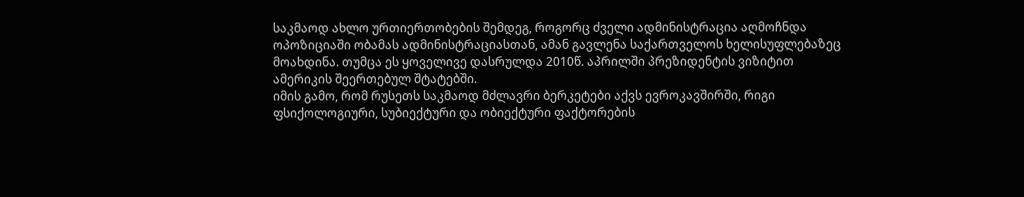საკმაოდ ახლო ურთიერთობების შემდეგ, როგორც ძველი ადმინისტრაცია აღმოჩნდა ოპოზიციაში ობამას ადმინისტრაციასთან, ამან გავლენა საქართველოს ხელისუფლებაზეც მოახდინა. თუმცა ეს ყოველივე დასრულდა 2010წ. აპრილში პრეზიდენტის ვიზიტით ამერიკის შეერთებულ შტატებში.
იმის გამო, რომ რუსეთს საკმაოდ მძლავრი ბერკეტები აქვს ევროკავშირში, რიგი ფსიქოლოგიური, სუბიექტური და ობიექტური ფაქტორების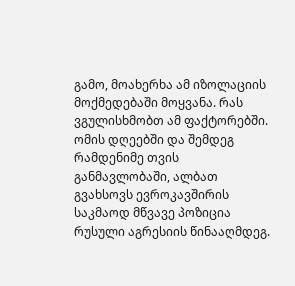გამო, მოახერხა ამ იზოლაციის მოქმედებაში მოყვანა. რას ვგულისხმობთ ამ ფაქტორებში. ომის დღეებში და შემდეგ რამდენიმე თვის განმავლობაში, ალბათ გვახსოვს ევროკავშირის საკმაოდ მწვავე პოზიცია რუსული აგრესიის წინააღმდეგ.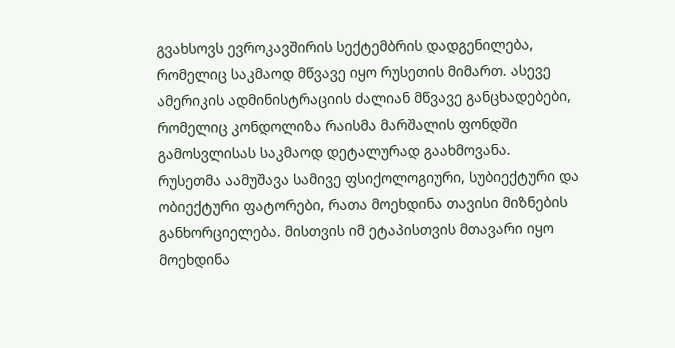გვახსოვს ევროკავშირის სექტემბრის დადგენილება, რომელიც საკმაოდ მწვავე იყო რუსეთის მიმართ. ასევე ამერიკის ადმინისტრაციის ძალიან მწვავე განცხადებები, რომელიც კონდოლიზა რაისმა მარშალის ფონდში გამოსვლისას საკმაოდ დეტალურად გაახმოვანა.
რუსეთმა აამუშავა სამივე ფსიქოლოგიური, სუბიექტური და ობიექტური ფატორები, რათა მოეხდინა თავისი მიზნების განხორციელება. მისთვის იმ ეტაპისთვის მთავარი იყო მოეხდინა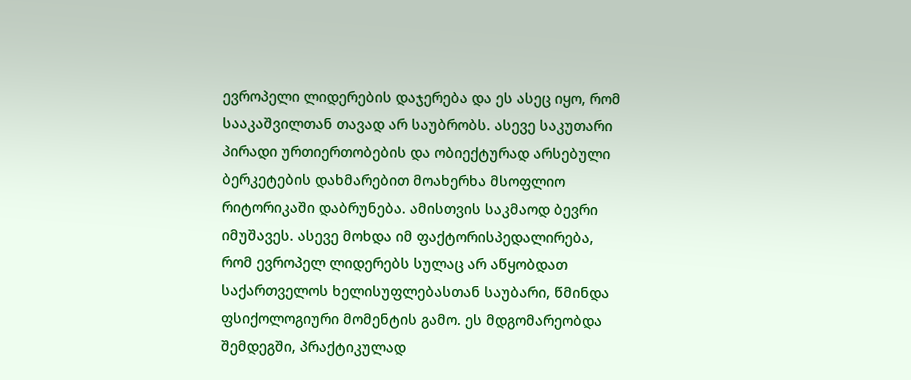ევროპელი ლიდერების დაჯერება და ეს ასეც იყო, რომ სააკაშვილთან თავად არ საუბრობს. ასევე საკუთარი პირადი ურთიერთობების და ობიექტურად არსებული ბერკეტების დახმარებით მოახერხა მსოფლიო რიტორიკაში დაბრუნება. ამისთვის საკმაოდ ბევრი იმუშავეს. ასევე მოხდა იმ ფაქტორისპედალირება, რომ ევროპელ ლიდერებს სულაც არ აწყობდათ საქართველოს ხელისუფლებასთან საუბარი, წმინდა ფსიქოლოგიური მომენტის გამო. ეს მდგომარეობდა შემდეგში, პრაქტიკულად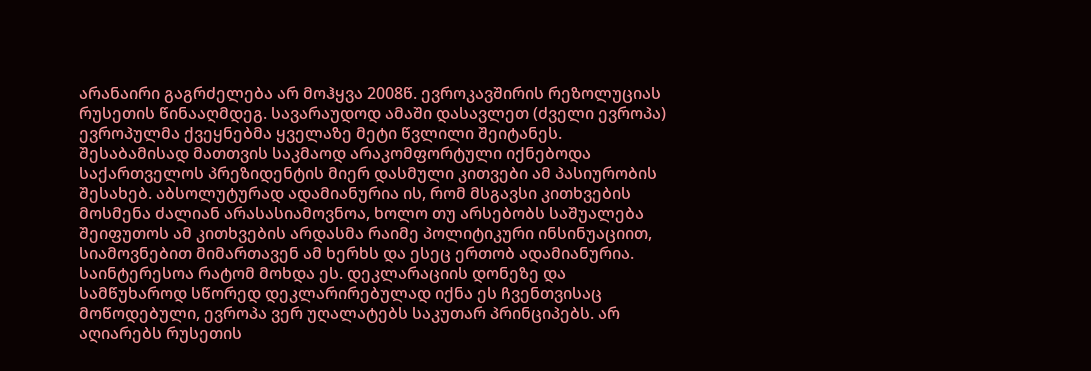არანაირი გაგრძელება არ მოჰყვა 2008წ. ევროკავშირის რეზოლუციას რუსეთის წინააღმდეგ. სავარაუდოდ ამაში დასავლეთ (ძველი ევროპა) ევროპულმა ქვეყნებმა ყველაზე მეტი წვლილი შეიტანეს. შესაბამისად მათთვის საკმაოდ არაკომფორტული იქნებოდა საქართველოს პრეზიდენტის მიერ დასმული კითვები ამ პასიურობის შესახებ. აბსოლუტურად ადამიანურია ის, რომ მსგავსი კითხვების მოსმენა ძალიან არასასიამოვნოა, ხოლო თუ არსებობს საშუალება შეიფუთოს ამ კითხვების არდასმა რაიმე პოლიტიკური ინსინუაციით, სიამოვნებით მიმართავენ ამ ხერხს და ესეც ერთობ ადამიანურია.
საინტერესოა რატომ მოხდა ეს. დეკლარაციის დონეზე და სამწუხაროდ სწორედ დეკლარირებულად იქნა ეს ჩვენთვისაც მოწოდებული, ევროპა ვერ უღალატებს საკუთარ პრინციპებს. არ აღიარებს რუსეთის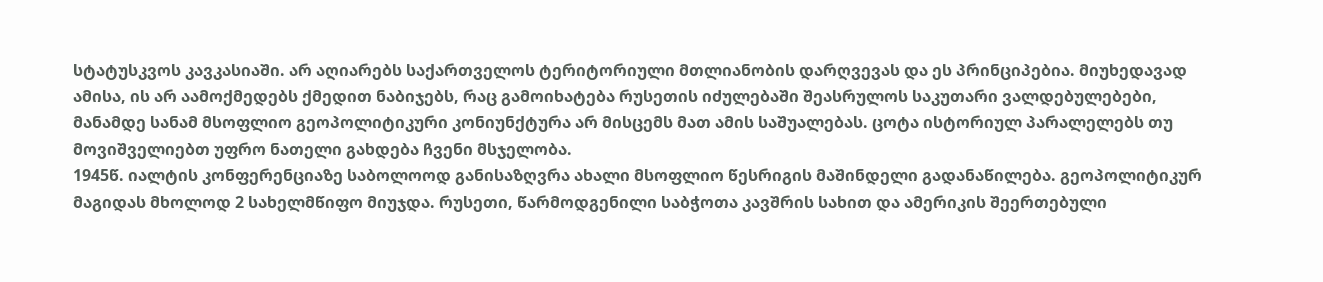სტატუსკვოს კავკასიაში. არ აღიარებს საქართველოს ტერიტორიული მთლიანობის დარღვევას და ეს პრინციპებია. მიუხედავად ამისა, ის არ აამოქმედებს ქმედით ნაბიჯებს, რაც გამოიხატება რუსეთის იძულებაში შეასრულოს საკუთარი ვალდებულებები, მანამდე სანამ მსოფლიო გეოპოლიტიკური კონიუნქტურა არ მისცემს მათ ამის საშუალებას. ცოტა ისტორიულ პარალელებს თუ მოვიშველიებთ უფრო ნათელი გახდება ჩვენი მსჯელობა.
1945წ. იალტის კონფერენციაზე საბოლოოდ განისაზღვრა ახალი მსოფლიო წესრიგის მაშინდელი გადანაწილება. გეოპოლიტიკურ მაგიდას მხოლოდ 2 სახელმწიფო მიუჯდა. რუსეთი, წარმოდგენილი საბჭოთა კავშრის სახით და ამერიკის შეერთებული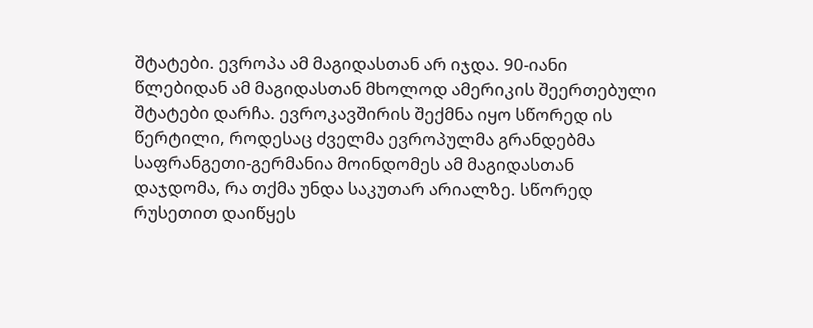შტატები. ევროპა ამ მაგიდასთან არ იჯდა. 90-იანი წლებიდან ამ მაგიდასთან მხოლოდ ამერიკის შეერთებული შტატები დარჩა. ევროკავშირის შექმნა იყო სწორედ ის წერტილი, როდესაც ძველმა ევროპულმა გრანდებმა საფრანგეთი-გერმანია მოინდომეს ამ მაგიდასთან დაჯდომა, რა თქმა უნდა საკუთარ არიალზე. სწორედ რუსეთით დაიწყეს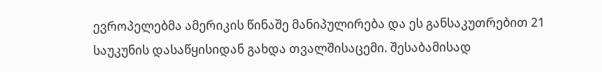ევროპელებმა ამერიკის წინაშე მანიპულირება და ეს განსაკუთრებით 21 საუკუნის დასაწყისიდან გახდა თვალშისაცემი. შესაბამისად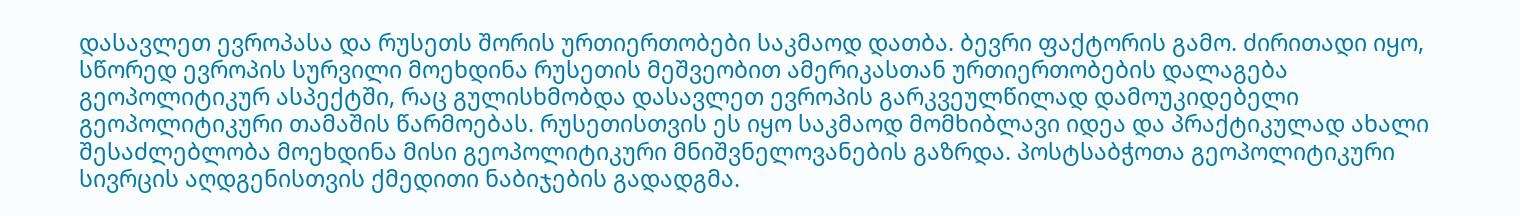დასავლეთ ევროპასა და რუსეთს შორის ურთიერთობები საკმაოდ დათბა. ბევრი ფაქტორის გამო. ძირითადი იყო, სწორედ ევროპის სურვილი მოეხდინა რუსეთის მეშვეობით ამერიკასთან ურთიერთობების დალაგება გეოპოლიტიკურ ასპექტში, რაც გულისხმობდა დასავლეთ ევროპის გარკვეულწილად დამოუკიდებელი გეოპოლიტიკური თამაშის წარმოებას. რუსეთისთვის ეს იყო საკმაოდ მომხიბლავი იდეა და პრაქტიკულად ახალი შესაძლებლობა მოეხდინა მისი გეოპოლიტიკური მნიშვნელოვანების გაზრდა. პოსტსაბჭოთა გეოპოლიტიკური სივრცის აღდგენისთვის ქმედითი ნაბიჯების გადადგმა.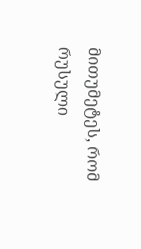მითუმეტეს, რომ რუსული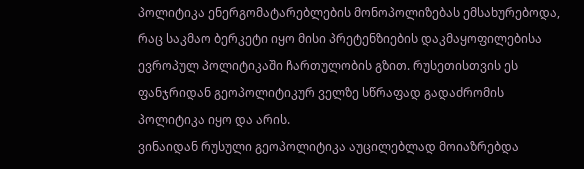პოლიტიკა ენერგომატარებლების მონოპოლიზებას ემსახურებოდა, რაც საკმაო ბერკეტი იყო მისი პრეტენზიების დაკმაყოფილებისა ევროპულ პოლიტიკაში ჩართულობის გზით. რუსეთისთვის ეს ფანჯრიდან გეოპოლიტიკურ ველზე სწრაფად გადაძრომის პოლიტიკა იყო და არის.
ვინაიდან რუსული გეოპოლიტიკა აუცილებლად მოიაზრებდა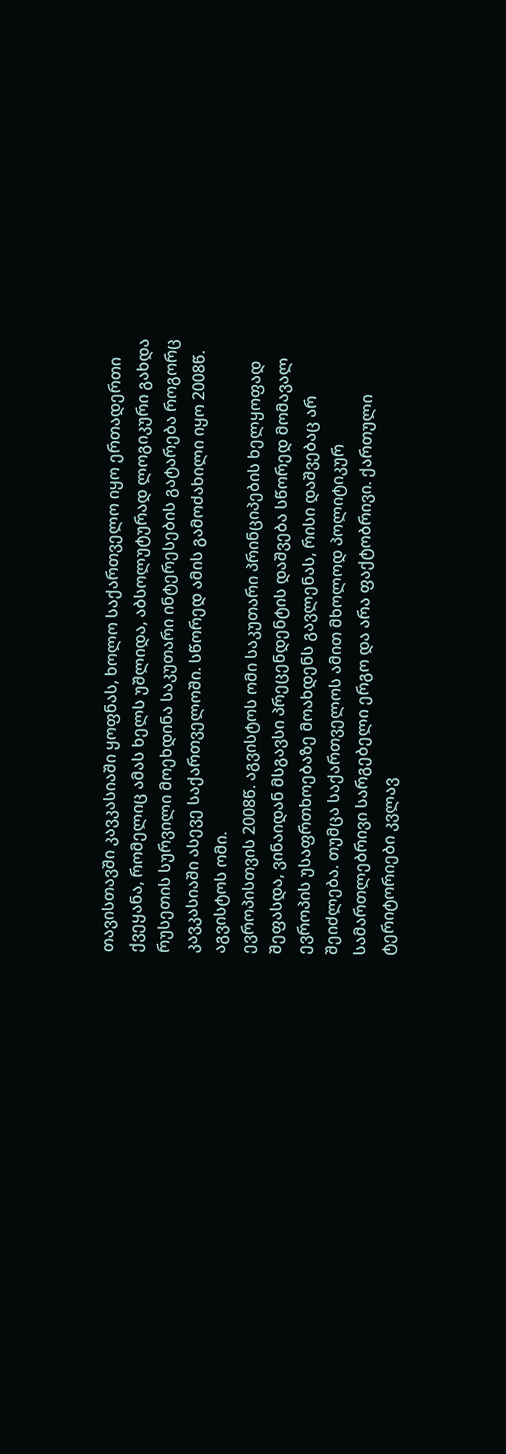თავისთავში კავკასიაში ყოფნას, ხოლო საქართველო იყო ერთადერთი ქვეყანა, რომელიც ამას ხელს უშლიდა, აბსოლუტურად ლოგიკური გახდა რუსეთის სურვილი მოეხდინა საკუთარი ინტერესების გატარება როგორც კავკასიაში ასევე საქართველოში. სწორედ ამის გამოძახილი იყო 2008წ. აგვისტოს ომი.
ევროპისთვის 2008წ. აგვისტოს ომი საკუთარი პრინციპების ხელყოფად შეფასდა, ვინაიდან მსგავსი პრეცენდენტის დაშვება სწორედ მომავალ ევროპის უსაფრთხოებაზე მოახდენს გავლენას, რისი დაშვებაც არ შეიძლება. თუმცა საქართველოს ამით მხოლოდ პოლიტიკურ სამართლებრივი სარგებელი ერგო და არა ფაქტობრივი. ქართული ტერიტორიები კვლავ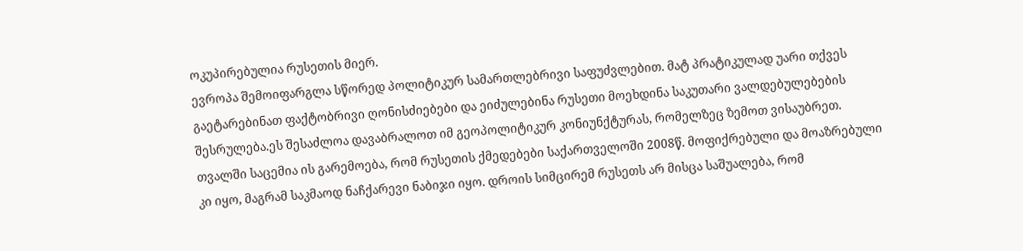ოკუპირებულია რუსეთის მიერ.
ევროპა შემოიფარგლა სწორედ პოლიტიკურ სამართლებრივი საფუძვლებით. მატ პრატიკულად უარი თქვეს გაეტარებინათ ფაქტობრივი ღონისძიებები და ეიძულებინა რუსეთი მოეხდინა საკუთარი ვალდებულებების შესრულება.ეს შესაძლოა დავაბრალოთ იმ გეოპოლიტიკურ კონიუნქტურას, რომელზეც ზემოთ ვისაუბრეთ.
თვალში საცემია ის გარემოება, რომ რუსეთის ქმედებები საქართველოში 2008წ. მოფიქრებული და მოაზრებული კი იყო, მაგრამ საკმაოდ ნაჩქარევი ნაბიჯი იყო. დროის სიმცირემ რუსეთს არ მისცა საშუალება, რომ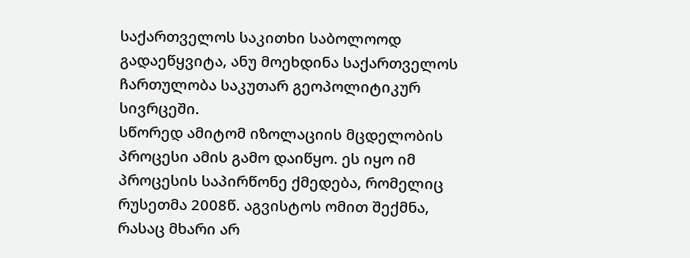საქართველოს საკითხი საბოლოოდ გადაეწყვიტა, ანუ მოეხდინა საქართველოს ჩართულობა საკუთარ გეოპოლიტიკურ სივრცეში.
სწორედ ამიტომ იზოლაციის მცდელობის პროცესი ამის გამო დაიწყო. ეს იყო იმ პროცესის საპირწონე ქმედება, რომელიც რუსეთმა 2008წ. აგვისტოს ომით შექმნა, რასაც მხარი არ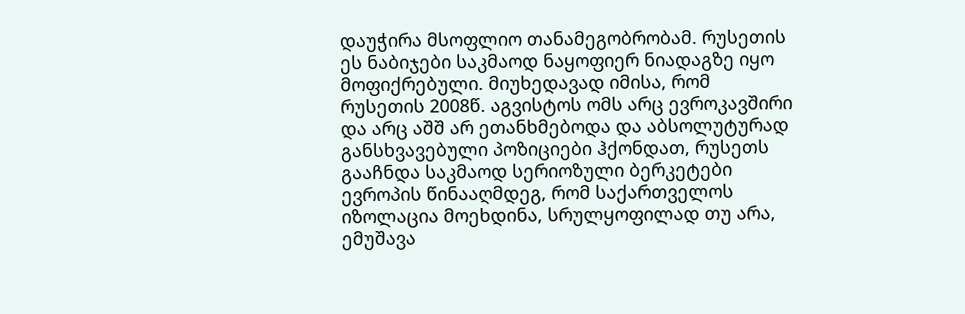დაუჭირა მსოფლიო თანამეგობრობამ. რუსეთის ეს ნაბიჯები საკმაოდ ნაყოფიერ ნიადაგზე იყო მოფიქრებული. მიუხედავად იმისა, რომ რუსეთის 2008წ. აგვისტოს ომს არც ევროკავშირი და არც აშშ არ ეთანხმებოდა და აბსოლუტურად განსხვავებული პოზიციები ჰქონდათ, რუსეთს გააჩნდა საკმაოდ სერიოზული ბერკეტები ევროპის წინააღმდეგ, რომ საქართველოს იზოლაცია მოეხდინა, სრულყოფილად თუ არა, ემუშავა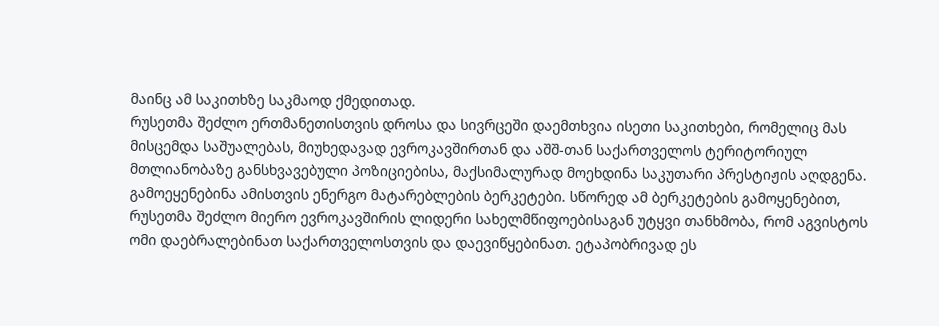მაინც ამ საკითხზე საკმაოდ ქმედითად.
რუსეთმა შეძლო ერთმანეთისთვის დროსა და სივრცეში დაემთხვია ისეთი საკითხები, რომელიც მას მისცემდა საშუალებას, მიუხედავად ევროკავშირთან და აშშ-თან საქართველოს ტერიტორიულ მთლიანობაზე განსხვავებული პოზიციებისა, მაქსიმალურად მოეხდინა საკუთარი პრესტიჟის აღდგენა. გამოეყენებინა ამისთვის ენერგო მატარებლების ბერკეტები. სწორედ ამ ბერკეტების გამოყენებით, რუსეთმა შეძლო მიერო ევროკავშირის ლიდერი სახელმწიფოებისაგან უტყვი თანხმობა, რომ აგვისტოს ომი დაებრალებინათ საქართველოსთვის და დაევიწყებინათ. ეტაპობრივად ეს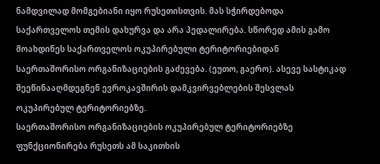ნამდვილად მომგებიანი იყო რუსეთისთვის. მას სჭირდებოდა საქართველოს თემის დახურვა და არა პედალირება. სწორედ ამის გამო მოახდინეს საქართველოს ოკუპირებული ტერიტორიებიდან საერთაშორისო ორგანიზაციების გაძევება. (ეუთო, გაერო). ასევე სასტიკად შეეწინააღმდეგნენ ევროკავშირის დამკვირვებლების შესვლას ოკუპირებულ ტერიტორიებზე.
საერთაშორისო ორგანიზაციების ოკუპირებულ ტერიტორიებზე ფუნქციონირება რუსეთს ამ საკითხის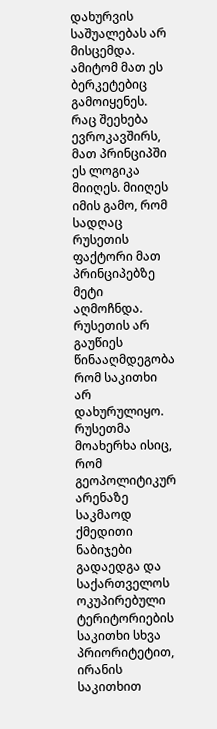დახურვის საშუალებას არ მისცემდა. ამიტომ მათ ეს ბერკეტებიც გამოიყენეს. რაც შეეხება ევროკავშირს, მათ პრინციპში ეს ლოგიკა მიიღეს. მიიღეს იმის გამო, რომ სადღაც რუსეთის ფაქტორი მათ პრინციპებზე მეტი აღმოჩნდა. რუსეთის არ გაუწიეს წინააღმდეგობა რომ საკითხი არ დახურულიყო. რუსეთმა მოახერხა ისიც, რომ გეოპოლიტიკურ არენაზე საკმაოდ ქმედითი ნაბიჯები გადაედგა და საქართველოს ოკუპირებული ტერიტორიების საკითხი სხვა პრიორიტეტით, ირანის საკითხით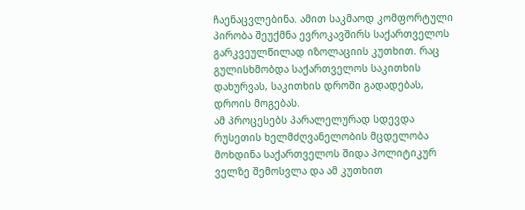ჩაენაცვლებინა. ამით საკმაოდ კომფორტული პირობა შეუქმნა ევროკავშირს საქართველოს გარკვეულწილად იზოლაციის კუთხით. რაც გულისხმობდა საქართველოს საკითხის დახურვას, საკითხის დროში გადადებას, დროის მოგებას.
ამ პროცესებს პარალელურად სდევდა რუსეთის ხელმძღვანელობის მცდელობა მოხდინა საქართველოს შიდა პოლიტიკურ ველზე შემოსვლა და ამ კუთხით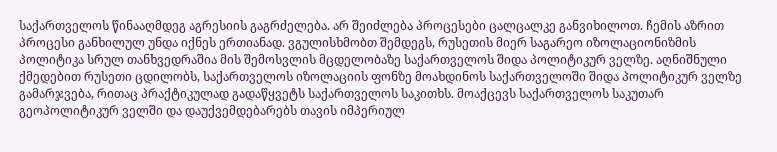საქართველოს წინააღმდეგ აგრესიის გაგრძელება. არ შეიძლება პროცესები ცალცალკე განვიხილოთ. ჩემის აზრით პროცესი განხილულ უნდა იქნეს ერთიანად. ვგულისხმობთ შემდეგს, რუსეთის მიერ საგარეო იზოლაციონიზმის პოლიტიკა სრულ თანხვედრაშია მის შემოსვლის მცდელობაზე საქართველოს შიდა პოლიტიკურ ველზე. აღნიშნული ქმედებით რუსეთი ცდილობს, საქართველოს იზოლაციის ფონზე მოახდინოს საქართველოში შიდა პოლიტიკურ ველზე გამარჯვება, რითაც პრაქტიკულად გადაწყვეტს საქართველოს საკითხს. მოაქცევს საქართველოს საკუთარ გეოპოლიტიკურ ველში და დაუქვემდებარებს თავის იმპერიულ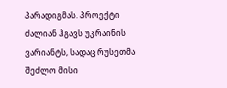პარადიგმას. პროექტი ძალიან ჰგავს უკრაინის ვარიანტს, სადაც რუსეთმა შეძლო მისი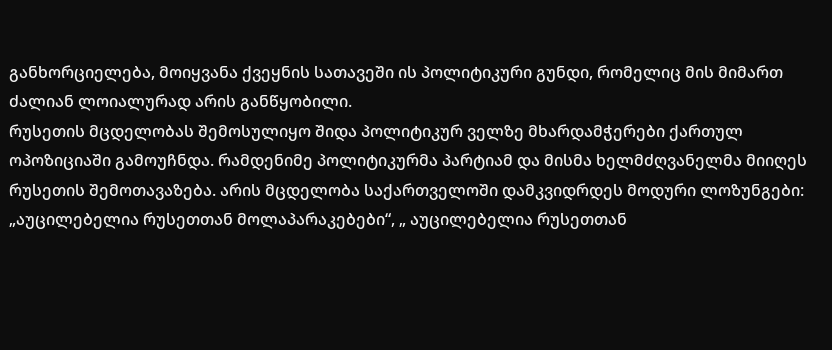განხორციელება, მოიყვანა ქვეყნის სათავეში ის პოლიტიკური გუნდი, რომელიც მის მიმართ ძალიან ლოიალურად არის განწყობილი.
რუსეთის მცდელობას შემოსულიყო შიდა პოლიტიკურ ველზე მხარდამჭერები ქართულ ოპოზიციაში გამოუჩნდა. რამდენიმე პოლიტიკურმა პარტიამ და მისმა ხელმძღვანელმა მიიღეს რუსეთის შემოთავაზება. არის მცდელობა საქართველოში დამკვიდრდეს მოდური ლოზუნგები: „აუცილებელია რუსეთთან მოლაპარაკებები“, „ აუცილებელია რუსეთთან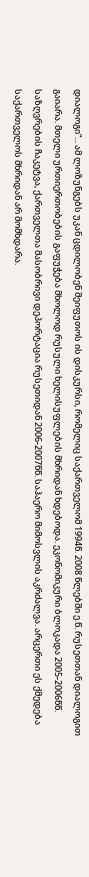დიალოგი“... ამ ლოზუნგებს უკან ცდილობენ შეიფუთოს ის დისკურსი, რომელიც საქართველომ 1994წ. 2008 წლებში ე.წ. რუსეთთან დიალოგით გაიარა. მთელი ურთიერთობების გაფუჭება მხოლოდ რუსული ხელისუფლების მხრიდან ხდებოდა. ეკონომიკური ბლოკადა 2005-2006წწ. საზღვრების ჩაკეტვა, ქართველთა მასობრივი დეპორტაცია რუსეთიდან 2006-2007წწ. საჰაერო მიმოსვლის აკრძალვა. არცერთი ეს ქმედება საქართველოს მხრიდან არ მომხდარა.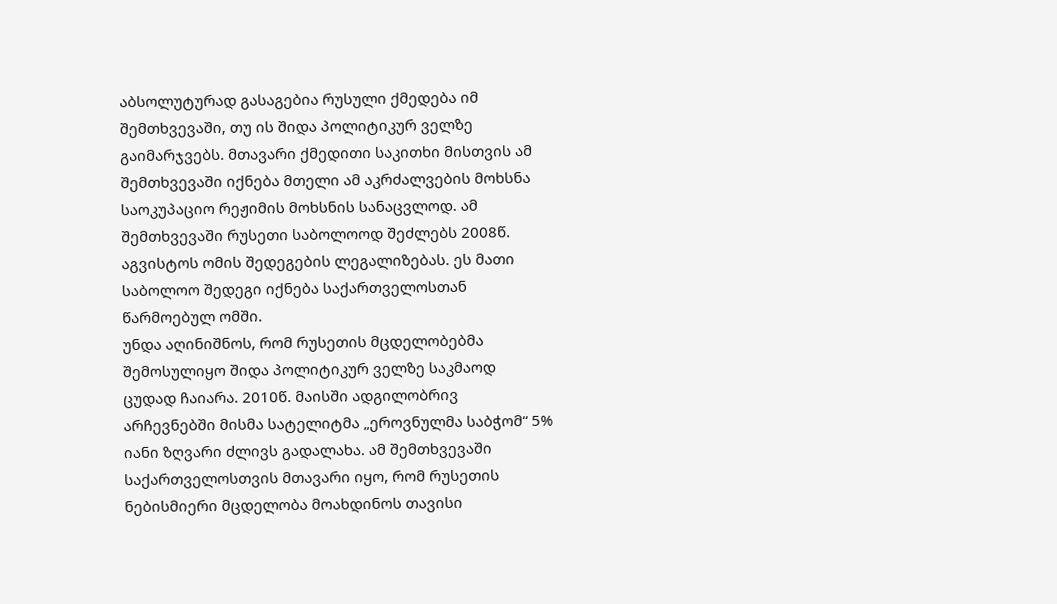აბსოლუტურად გასაგებია რუსული ქმედება იმ შემთხვევაში, თუ ის შიდა პოლიტიკურ ველზე გაიმარჯვებს. მთავარი ქმედითი საკითხი მისთვის ამ შემთხვევაში იქნება მთელი ამ აკრძალვების მოხსნა საოკუპაციო რეჟიმის მოხსნის სანაცვლოდ. ამ შემთხვევაში რუსეთი საბოლოოდ შეძლებს 2008წ. აგვისტოს ომის შედეგების ლეგალიზებას. ეს მათი საბოლოო შედეგი იქნება საქართველოსთან წარმოებულ ომში.
უნდა აღინიშნოს, რომ რუსეთის მცდელობებმა შემოსულიყო შიდა პოლიტიკურ ველზე საკმაოდ ცუდად ჩაიარა. 2010წ. მაისში ადგილობრივ არჩევნებში მისმა სატელიტმა „ეროვნულმა საბჭომ“ 5% იანი ზღვარი ძლივს გადალახა. ამ შემთხვევაში საქართველოსთვის მთავარი იყო, რომ რუსეთის ნებისმიერი მცდელობა მოახდინოს თავისი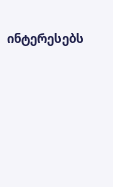ინტერესებს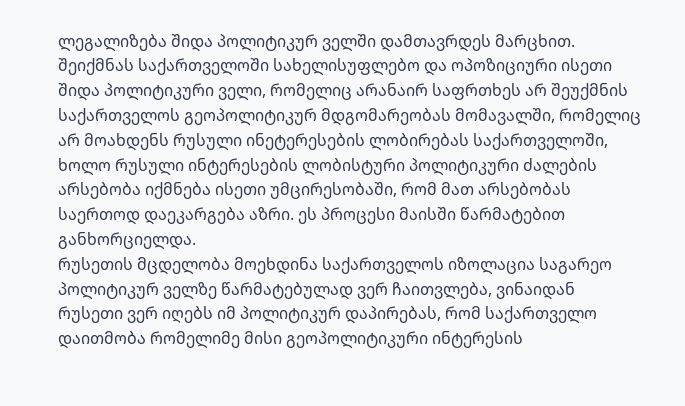ლეგალიზება შიდა პოლიტიკურ ველში დამთავრდეს მარცხით. შეიქმნას საქართველოში სახელისუფლებო და ოპოზიციური ისეთი შიდა პოლიტიკური ველი, რომელიც არანაირ საფრთხეს არ შეუქმნის საქართველოს გეოპოლიტიკურ მდგომარეობას მომავალში, რომელიც არ მოახდენს რუსული ინეტერესების ლობირებას საქართველოში, ხოლო რუსული ინტერესების ლობისტური პოლიტიკური ძალების არსებობა იქმნება ისეთი უმცირესობაში, რომ მათ არსებობას საერთოდ დაეკარგება აზრი. ეს პროცესი მაისში წარმატებით განხორციელდა.
რუსეთის მცდელობა მოეხდინა საქართველოს იზოლაცია საგარეო პოლიტიკურ ველზე წარმატებულად ვერ ჩაითვლება, ვინაიდან რუსეთი ვერ იღებს იმ პოლიტიკურ დაპირებას, რომ საქართველო დაითმობა რომელიმე მისი გეოპოლიტიკური ინტერესის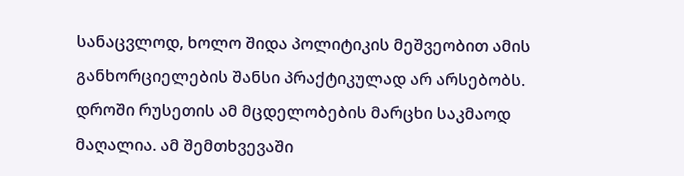სანაცვლოდ, ხოლო შიდა პოლიტიკის მეშვეობით ამის განხორციელების შანსი პრაქტიკულად არ არსებობს.
დროში რუსეთის ამ მცდელობების მარცხი საკმაოდ მაღალია. ამ შემთხვევაში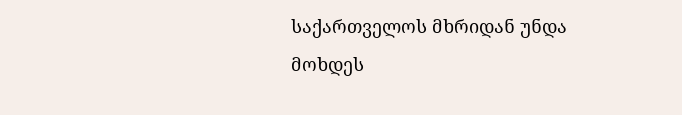საქართველოს მხრიდან უნდა მოხდეს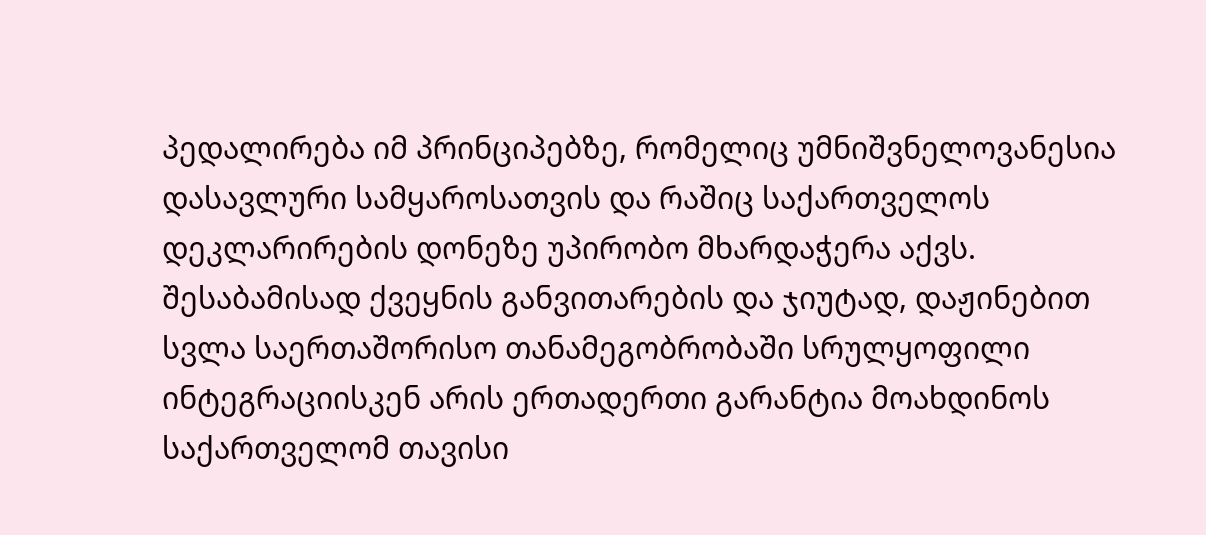პედალირება იმ პრინციპებზე, რომელიც უმნიშვნელოვანესია დასავლური სამყაროსათვის და რაშიც საქართველოს დეკლარირების დონეზე უპირობო მხარდაჭერა აქვს. შესაბამისად ქვეყნის განვითარების და ჯიუტად, დაჟინებით სვლა საერთაშორისო თანამეგობრობაში სრულყოფილი ინტეგრაციისკენ არის ერთადერთი გარანტია მოახდინოს საქართველომ თავისი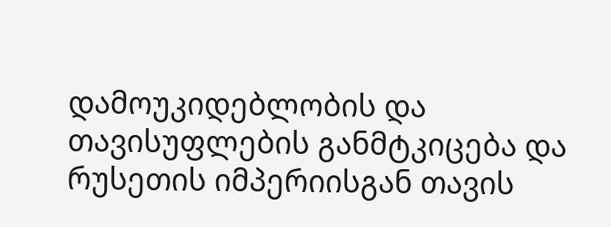დამოუკიდებლობის და თავისუფლების განმტკიცება და რუსეთის იმპერიისგან თავის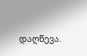დაღწევა.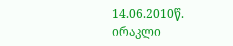14.06.2010წ.
ირაკლი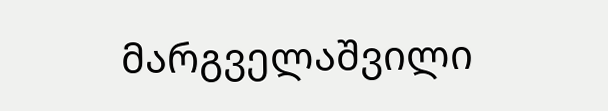მარგველაშვილი